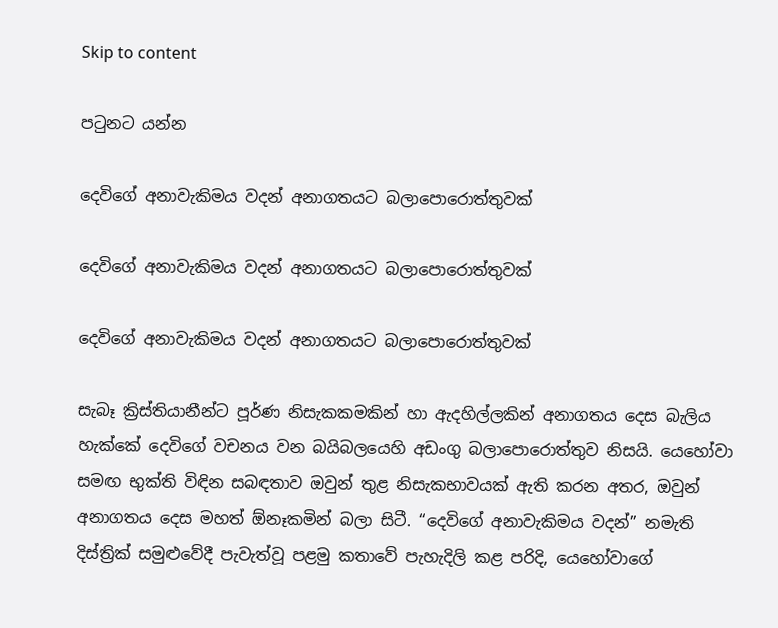Skip to content

පටුනට යන්න

දෙවිගේ අනාවැකිමය වදන් අනාගතයට බලාපොරොත්තුවක්

දෙවිගේ අනාවැකිමය වදන් අනාගතයට බලාපොරොත්තුවක්

දෙවිගේ අනාවැකිමය වදන් අනාගතයට බලාපොරොත්තුවක්

සැබෑ ක්‍රිස්තියානීන්ට පූර්ණ නිසැකකමකින් හා ඇදහිල්ලකින් අනාගතය දෙස බැලිය හැක්කේ දෙවිගේ වචනය වන බයිබලයෙහි අඩංගු බලාපොරොත්තුව නිසයි. යෙහෝවා සමඟ භුක්ති විඳින සබඳතාව ඔවුන් තුළ නිසැකභාවයක් ඇති කරන අතර, ඔවුන් අනාගතය දෙස මහත් ඕනෑකමින් බලා සිටී. “දෙවිගේ අනාවැකිමය වදන්” නමැති දිස්ත්‍රික් සමුළුවේදී පැවැත්වූ පළමු කතාවේ පැහැදිලි කළ පරිදි, යෙහෝවාගේ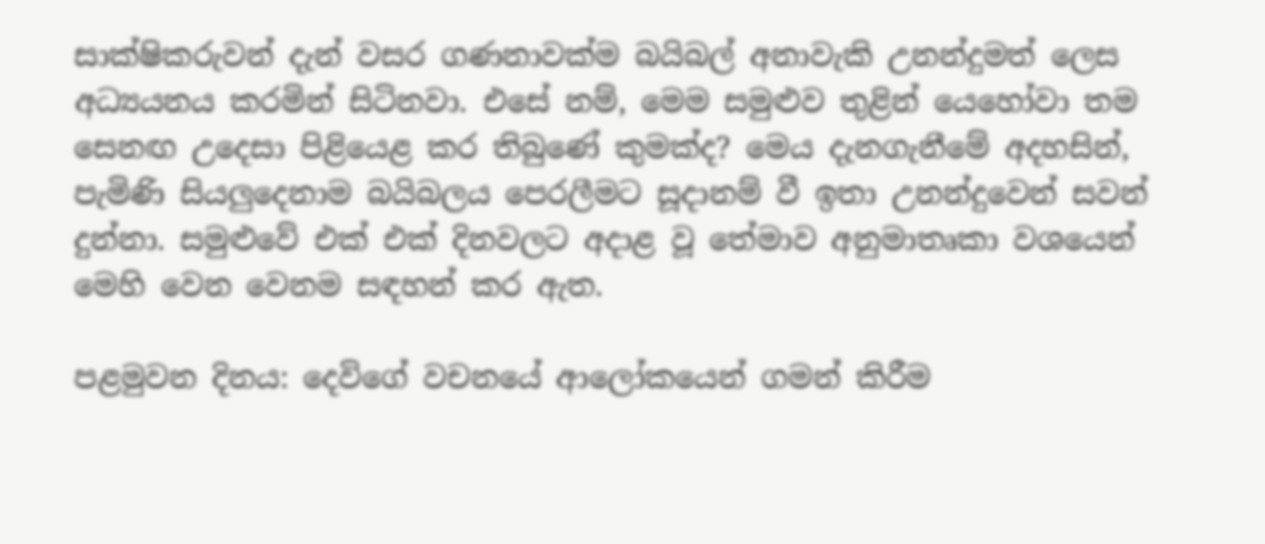සාක්ෂිකරුවන් දැන් වසර ගණනාවක්ම බයිබල් අනාවැකි උනන්දුමත් ලෙස අධ්‍යයනය කරමින් සිටිනවා. එසේ නම්, මෙම සමුළුව තුළින් යෙහෝවා තම සෙනඟ උදෙසා පිළියෙළ කර තිබුණේ කුමක්ද? මෙය දැනගැනීමේ අදහසින්, පැමිණි සියලුදෙනාම බයිබලය පෙරලීමට සූදානම් වී ඉතා උනන්දුවෙන් සවන් දුන්නා. සමුළුවේ එක් එක් දිනවලට අදාළ වූ තේමාව අනුමාතෘකා වශයෙන් මෙහි වෙන වෙනම සඳහන් කර ඇත.

පළමුවන දිනය: දෙවිගේ වචනයේ ආලෝකයෙන් ගමන් කිරීම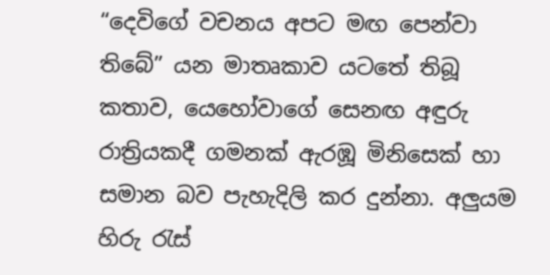“දෙවිගේ වචනය අපට මඟ පෙන්වා තිබේ” යන මාතෘකාව යටතේ තිබූ කතාව, යෙහෝවාගේ සෙනඟ අඳුරු රාත්‍රියකදී ගමනක් ඇරඹූ මිනිසෙක් හා සමාන බව පැහැදිලි කර දුන්නා. අලුයම හිරු රැස්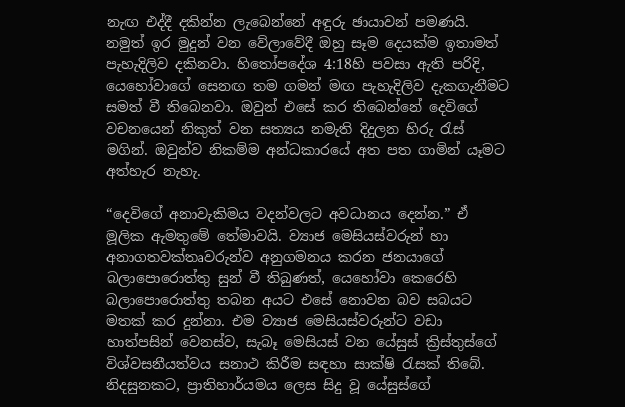නැඟ එද්දී දකින්න ලැබෙන්නේ අඳුරු ඡායාවන් පමණයි. නමුත් ඉර මුදුන් වන වේලාවේදී ඔහු සෑම දෙයක්ම ඉතාමත් පැහැදිලිව දකිනවා. හිතෝපදේශ 4:18හි පවසා ඇති පරිදි, යෙහෝවාගේ සෙනඟ තම ගමන් මඟ පැහැදිලිව දැකගැනීමට සමත් වී තිබෙනවා. ඔවුන් එසේ කර තිබෙන්නේ දෙවිගේ වචනයෙන් නිකුත් වන සත්‍යය නමැති දිදුලන හිරු රැස් මගින්. ඔවුන්ව නිකම්ම අන්ධකාරයේ අත පත ගාමින් යෑමට අත්හැර නැහැ.

“දෙවිගේ අනාවැකිමය වදන්වලට අවධානය දෙන්න.” ඒ මූලික ඇමතුමේ තේමාවයි. ව්‍යාජ මෙසියස්වරුන් හා අනාගතවක්තෘවරුන්ව අනුගමනය කරන ජනයාගේ බලාපොරොත්තු සුන් වී තිබුණත්, යෙහෝවා කෙරෙහි බලාපොරොත්තු තබන අයට එසේ නොවන බව සබයට මතක් කර දුන්නා. එම ව්‍යාජ මෙසියස්වරුන්ට වඩා හාත්පසින් වෙනස්ව, සැබෑ මෙසියස් වන යේසුස් ක්‍රිස්තුස්ගේ විශ්වසනීයත්වය සනාථ කිරීම සඳහා සාක්ෂි රැසක් තිබේ. නිදසුනකට, ප්‍රාතිහාර්යමය ලෙස සිදු වූ යේසුස්ගේ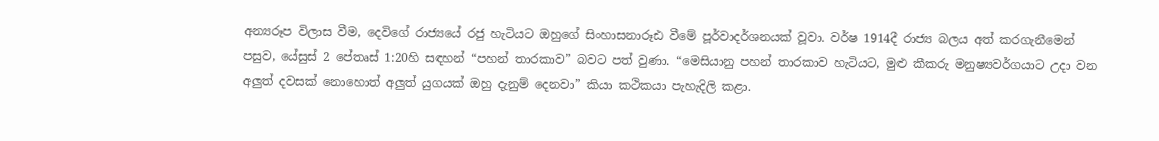අන්‍යරූප විලාස වීම, දෙවිගේ රාජ්‍යයේ රජු හැටියට ඔහුගේ සිංහාසනාරූඪ වීමේ පූර්වාදර්ශනයක් වූවා. වර්ෂ 1914දී රාජ්‍ය බලය අත් කරගැනීමෙන් පසුව, යේසුස් 2 පේතෘස් 1:20හි සඳහන් “පහන් තාරකාව” බවට පත් වුණා. “මෙසියානු පහන් තාරකාව හැටියට, මුළු කීකරු මනුෂ්‍යවර්ගයාට උදා වන අලුත් දවසක් නොහොත් අලුත් යුගයක් ඔහු දැනුම් දෙනවා” කියා කථිකයා පැහැදිලි කළා.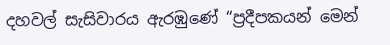දහවල් සැසිවාරය ඇරඹුණේ “ප්‍රදීපකයන් මෙන්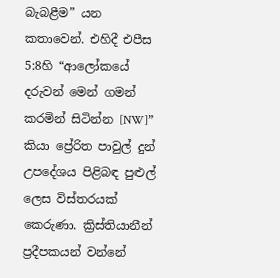බැබළීම” යන කතාවෙන්. එහිදී එපීස 5:8හි “ආලෝකයේ දරුවන් මෙන් ගමන් කරමින් සිටින්න [NW]” කියා ප්‍රේරිත පාවුල් දුන් උපදේශය පිළිබඳ පුළුල් ලෙස විස්තරයක් කෙරුණා. ක්‍රිස්තියානීන් ප්‍රදීපකයන් වන්නේ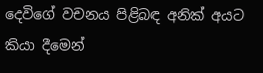දෙවිගේ වචනය පිළිබඳ අනික් අයට කියා දීමෙන්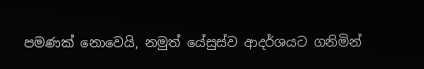පමණක් නොවෙයි, නමුත් යේසුස්ව ආදර්ශයට ගනිමින්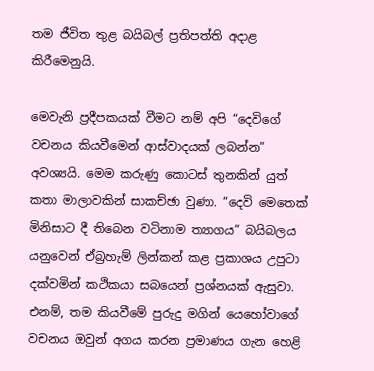තම ජීවිත තුළ බයිබල් ප්‍රතිපත්ති අදාළ කිරීමෙනුයි.

මෙවැනි ප්‍රදීපකයක් වීමට නම් අපි “දෙවිගේ වචනය කියවීමෙන් ආස්වාදයක් ලබන්න” අවශ්‍යයි. මෙම කරුණු කොටස් තුනකින් යුත් කතා මාලාවකින් සාකච්ඡා වුණා. “දෙවි මෙතෙක් මිනිසාට දී තිබෙන වටිනාම ත්‍යාගය” බයිබලය යනුවෙන් ඒබ්‍රහැම් ලින්කන් කළ ප්‍රකාශය උපුටා දක්වමින් කථිකයා සබයෙන් ප්‍රශ්නයක් ඇසුවා. එනම්, තම කියවීමේ පුරුදු මගින් යෙහෝවාගේ වචනය ඔවුන් අගය කරන ප්‍රමාණය ගැන හෙළි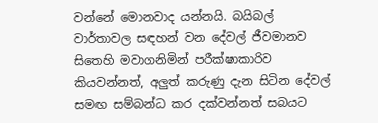වන්නේ මොනවාද යන්නයි. බයිබල් වාර්තාවල සඳහන් වන දේවල් ජීවමානව සිතෙහි මවාගනිමින් පරීක්ෂාකාරිව කියවන්නත්, අලුත් කරුණු දැන සිටින දේවල් සමඟ සම්බන්ධ කර දක්වන්නත් සබයට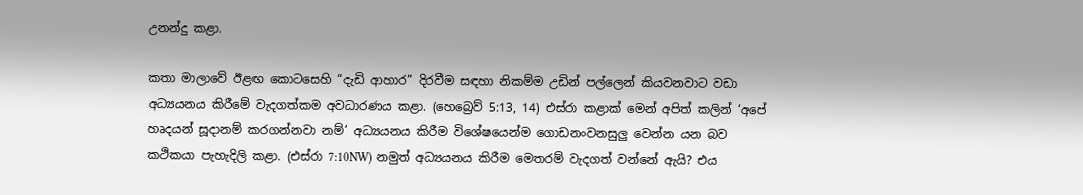උනන්දු කළා.

කතා මාලාවේ ඊළඟ කොටසෙහි “දැඩි ආහාර” දිරවීම සඳහා නිකම්ම උඩින් පල්ලෙන් කියවනවාට වඩා අධ්‍යයනය කිරීමේ වැදගත්කම අවධාරණය කළා. (හෙබ්‍රෙව් 5:13, 14) එස්රා කළාක් මෙන් අපිත් කලින් ‘අපේ හෘදයන් සූදානම් කරගන්නවා නම්’ අධ්‍යයනය කිරීම විශේෂයෙන්ම ගොඩනංවනසුලු වෙන්න යන බව කථිකයා පැහැදිලි කළා. (එස්රා 7:10NW) නමුත් අධ්‍යයනය කිරීම මෙතරම් වැදගත් වන්නේ ඇයි? එය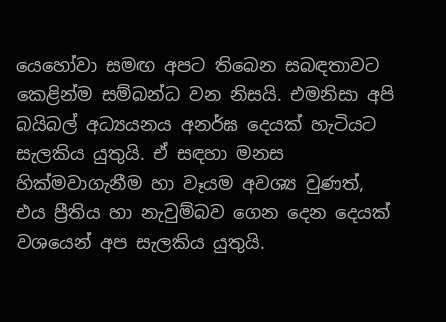යෙහෝවා සමඟ අපට තිබෙන සබඳතාවට කෙළින්ම සම්බන්ධ වන නිසයි. එමනිසා අපි බයිබල් අධ්‍යයනය අනර්ඝ දෙයක් හැටියට සැලකිය යුතුයි. ඒ සඳහා මනස හික්මවාගැනීම හා වෑයම අවශ්‍ය වුණත්, එය ප්‍රීතිය හා නැවුම්බව ගෙන දෙන දෙයක් වශයෙන් අප සැලකිය යුතුයි.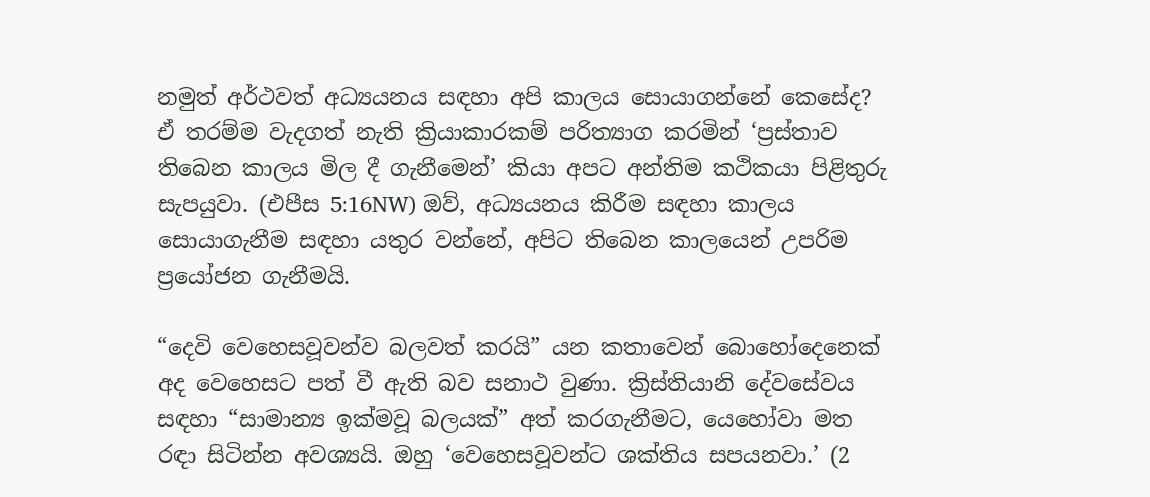නමුත් අර්ථවත් අධ්‍යයනය සඳහා අපි කාලය සොයාගන්නේ කෙසේද? ඒ තරම්ම වැදගත් නැති ක්‍රියාකාරකම් පරිත්‍යාග කරමින් ‘ප්‍රස්තාව තිබෙන කාලය මිල දී ගැනීමෙන්’ කියා අපට අන්තිම කථිකයා පිළිතුරු සැපයුවා. (එපීස 5:16NW) ඔව්, අධ්‍යයනය කිරීම සඳහා කාලය සොයාගැනීම සඳහා යතුර වන්නේ, අපිට තිබෙන කාලයෙන් උපරිම ප්‍රයෝජන ගැනීමයි.

“දෙවි වෙහෙසවූවන්ව බලවත් කරයි” යන කතාවෙන් බොහෝදෙනෙක් අද වෙහෙසට පත් වී ඇති බව සනාථ වුණා. ක්‍රිස්තියානි දේවසේවය සඳහා “සාමාන්‍ය ඉක්මවූ බලයක්” අත් කරගැනීමට, යෙහෝවා මත රඳා සිටින්න අවශ්‍යයි. ඔහු ‘වෙහෙසවූවන්ට ශක්තිය සපයනවා.’ (2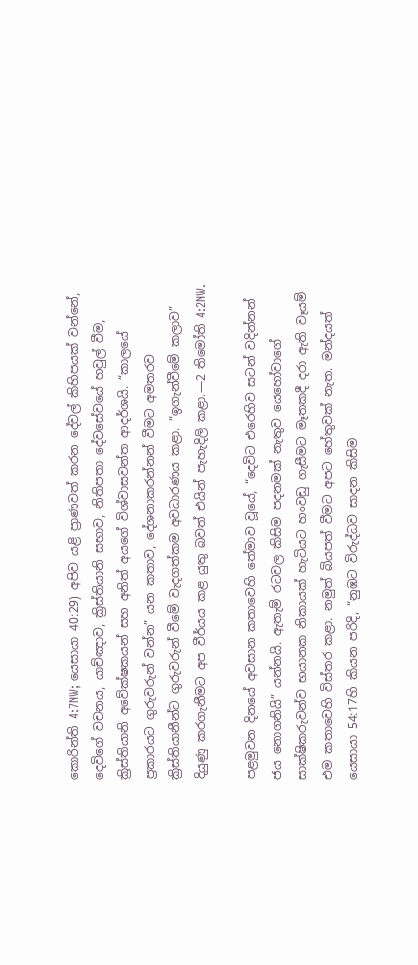කොරින්ති 4:7NW; යෙසායා 40:29) අපිව යළි ප්‍රාණවත් කරන දේවල් කිහිපයක් වන්නේ, දෙවිගේ වචනය, යාච්ඤාව, ක්‍රිස්තියානි සභාව, නිතිපතා දේවසේවයේ හවුල් වීම, ක්‍රිස්තියානි අවේක්ෂකයන් සහ අනිත් අයගේ විශ්වාසවන්ත ආදර්ශයි. “කාලයේ ප්‍රකාරයට ගුරුවරුන් වන්න” යන කතාව, දේශනාකරන්නන් වීමට අමතරව ක්‍රිස්තියානීන්ට ගුරුවරුන් වීමේ වැදගත්කම අවධාරණය කළා. “ඉගැන්වීමේ කලාව” දියුණු කරගැනීමට අප වීර්යය කළ යුතු බවත් එයින් පැහැදිලි කළා.—2 තිමෝති 4:2NW.

පළමුවන දිනයේ අවසාන කතාවෙහි තේමාව වූයේ, “දෙවිට එරෙහිව සටන් වදින්නන් ජය නොගනියි” යන්නයි. ඇතැම් රටවල කිසිම පදනමක් නැතුව යෙහෝවාගේ සාක්ෂිකරුවන්ව භයානක නිකායක් හැටියට හංවඩු ගැසීමට මෑතකදී දරා ඇති වෑයම් එම කතාවෙහි විස්තර කළා. නමුත් බියපත් වීමට අපට හේතුවක් නැත. මන්දයත් යෙසායා 54:17හි කියන පරිදි, “නුඹට විරුද්ධව සාදන කිසිම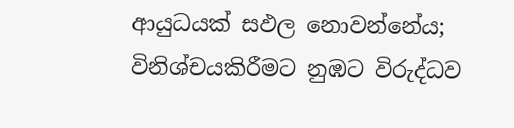ආයුධයක් සඵල නොවන්නේය; විනිශ්චයකිරීමට නුඹට විරුද්ධව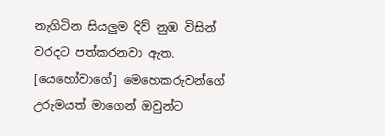නැගිටින සියලුම දිව් නුඹ විසින් වරදට පත්කරනවා ඇත. [යෙහෝවාගේ] මෙහෙකරුවන්ගේ උරුමයත් මාගෙන් ඔවුන්ට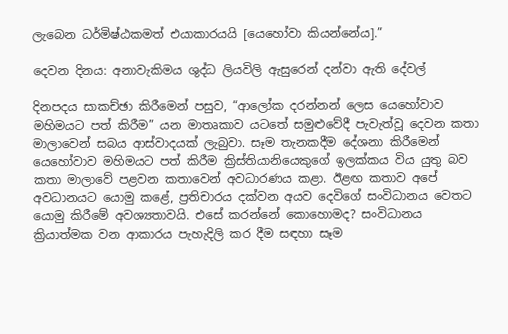ලැබෙන ධර්මිෂ්ඨකමත් එයාකාරයයි [යෙහෝවා කියන්නේය].”

දෙවන දිනය: අනාවැකිමය ශුද්ධ ලියවිලි ඇසුරෙන් දන්වා ඇති දේවල්

දිනපදය සාකච්ඡා කිරීමෙන් පසුව, “ආලෝක දරන්නන් ලෙස යෙහෝවාව මහිමයට පත් කිරීම” යන මාතෘකාව යටතේ සමුළුවේදී පැවැත්වූ දෙවන කතා මාලාවෙන් සබය ආස්වාදයක් ලැබුවා. සෑම තැනකදීම දේශනා කිරීමෙන් යෙහෝවාව මහිමයට පත් කිරීම ක්‍රිස්තියානියෙකුගේ ඉලක්කය විය යුතු බව කතා මාලාවේ පළවන කතාවෙන් අවධාරණය කළා. ඊළඟ කතාව අපේ අවධානයට යොමු කළේ, ප්‍රතිචාරය දක්වන අයව දෙවිගේ සංවිධානය වෙතට යොමු කිරීමේ අවශ්‍යතාවයි. එසේ කරන්නේ කොහොමද? සංවිධානය ක්‍රියාත්මක වන ආකාරය පැහැදිලි කර දීම සඳහා සෑම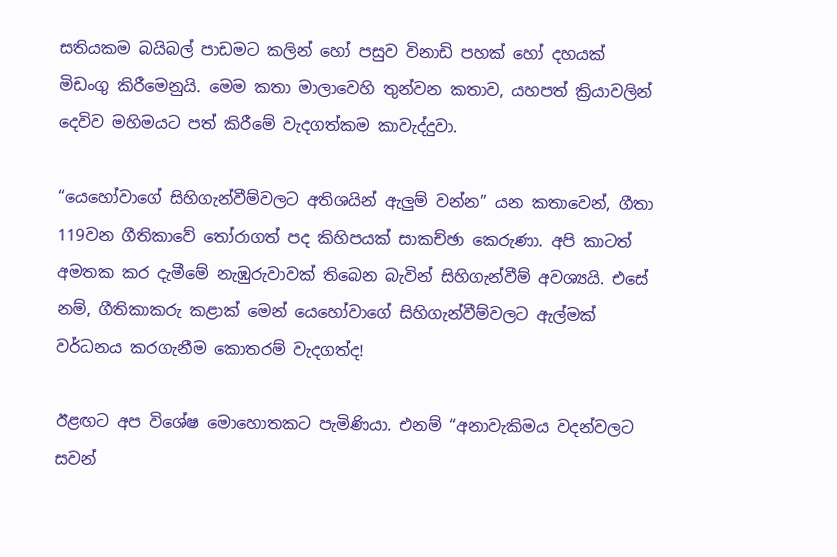සතියකම බයිබල් පාඩමට කලින් හෝ පසුව විනාඩි පහක් හෝ දහයක් මිඩංගු කිරීමෙනුයි. මෙම කතා මාලාවෙහි තුන්වන කතාව, යහපත් ක්‍රියාවලින් දෙවිව මහිමයට පත් කිරීමේ වැදගත්කම කාවැද්දුවා.

“යෙහෝවාගේ සිහිගැන්වීම්වලට අතිශයින් ඇලුම් වන්න” යන කතාවෙන්, ගීතා 119වන ගීතිකාවේ තෝරාගත් පද කිහිපයක් සාකච්ඡා කෙරුණා. අපි කාටත් අමතක කර දැමීමේ නැඹුරුවාවක් තිබෙන බැවින් සිහිගැන්වීම් අවශ්‍යයි. එසේ නම්, ගීතිකාකරු කළාක් මෙන් යෙහෝවාගේ සිහිගැන්වීම්වලට ඇල්මක් වර්ධනය කරගැනීම කොතරම් වැදගත්ද!

ඊළඟට අප විශේෂ මොහොතකට පැමිණියා. එනම් “අනාවැකිමය වදන්වලට සවන්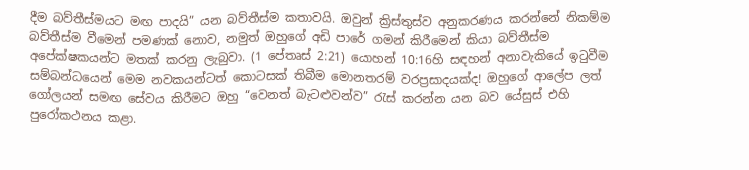දීම බව්තීස්මයට මඟ පාදයි” යන බව්තීස්ම කතාවයි. ඔවුන් ක්‍රිස්තුස්ව අනුකරණය කරන්නේ නිකම්ම බව්තීස්ම වීමෙන් පමණක් නොව, නමුත් ඔහුගේ අඩි පාරේ ගමන් කිරීමෙන් කියා බව්තීස්ම අපේක්ෂකයන්ට මතක් කරනු ලැබුවා. (1 පේතෘස් 2:21) යොහන් 10:16හි සඳහන් අනාවැකියේ ඉටුවීම සම්බන්ධයෙන් මෙම නවකයන්ටත් කොටසක් තිබීම මොනතරම් වරප්‍රසාදයක්ද! ඔහුගේ ආලේප ලත් ගෝලයන් සමඟ සේවය කිරීමට ඔහු “වෙනත් බැටළුවන්ව” රැස් කරන්න යන බව යේසුස් එහි පුරෝකථනය කළා.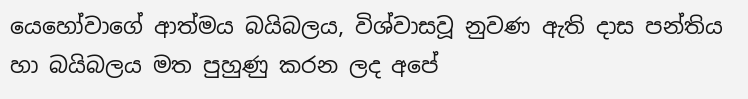යෙහෝවාගේ ආත්මය බයිබලය, විශ්වාසවූ නුවණ ඇති දාස පන්තිය හා බයිබලය මත පුහුණු කරන ලද අපේ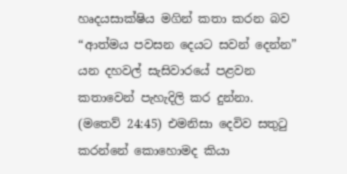හෘදයසාක්ෂිය මගින් කතා කරන බව “ආත්මය පවසන දෙයට සවන් දෙන්න” යන දහවල් සැසිවාරයේ පළවන කතාවෙන් පැහැදිලි කර දුන්නා. (මතෙව් 24:45) එමනිසා දෙවිව සතුටු කරන්නේ කොහොමද කියා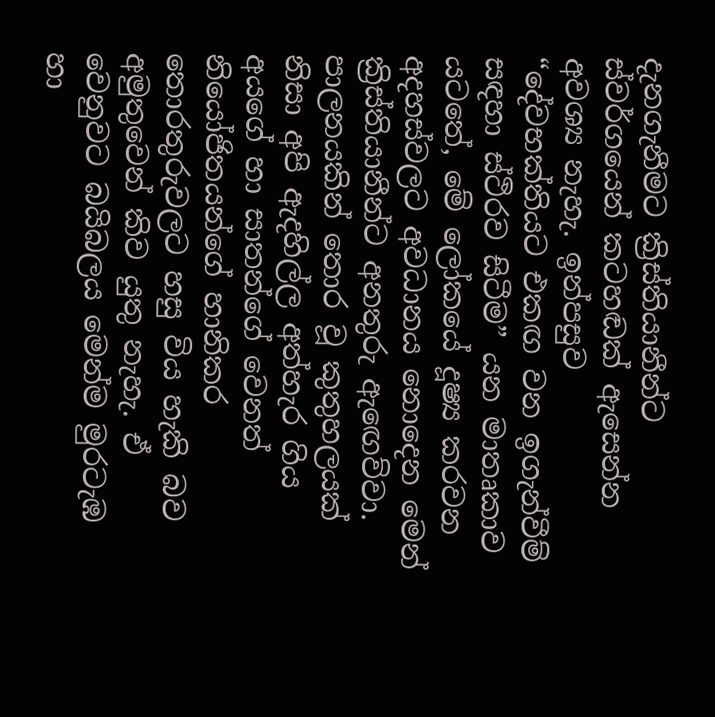දැනගැනීමට ක්‍රිස්තියානීන්ට ස්වර්ගයෙන් කටහඬක් ඇසෙන්න අවශ්‍ය නැහැ. ඉන්පසුව “දේවභක්තියට එකඟ වන ඉගැන්වීම් සඳහා ස්ථිරව සිටීම” යන මාතෘකාව යටතේ, මේ ලෝකයේ දූෂ්‍ය කරවන අදහස්වලට අවධානය නොදෙන මෙන් ක්‍රිස්තියානීන්ට අනතුරු ඇඟෙව්වා. පාලනයකින් තොර වූ කුතුහලයක් නිසා අපි ඇදහිල්ල අත්හැර ගිය අයගේ හා සාතන්ගේ වෙනත් නියෝජිතයන්ගේ හානිකර තොරතුරුවලට හසු විය හැකි බව අමුතුවෙන් කිව යුතු නැහැ. ඒ වෙනුවට බයිබලය මෙන්ම මුරටැඹ හා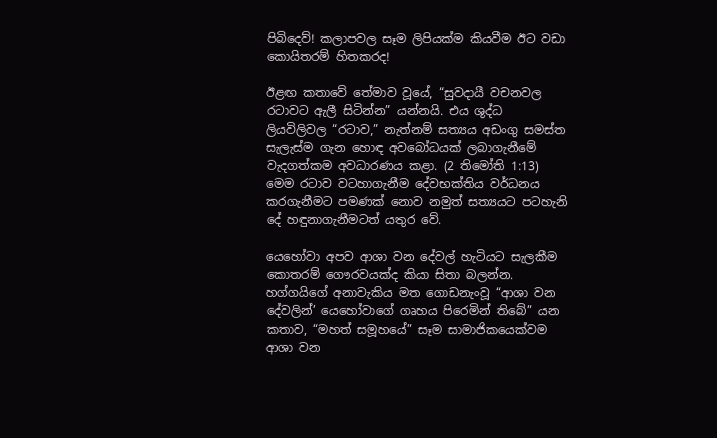පිබිදෙව්! කලාපවල සෑම ලිපියක්ම කියවීම ඊට වඩා කොයිතරම් හිතකරද!

ඊළඟ කතාවේ තේමාව වූයේ, “සුවදායී වචනවල රටාවට ඇලී සිටින්න” යන්නයි. එය ශුද්ධ ලියවිලිවල “රටාව,” නැත්නම් සත්‍යය අඩංගු සමස්ත සැලැස්ම ගැන හොඳ අවබෝධයක් ලබාගැනීමේ වැදගත්කම අවධාරණය කළා. (2 තිමෝති 1:13) මෙම රටාව වටහාගැනීම දේවභක්තිය වර්ධනය කරගැනීමට පමණක් නොව නමුත් සත්‍යයට පටහැනි දේ හඳුනාගැනීමටත් යතුර වේ.

යෙහෝවා අපව ආශා වන දේවල් හැටියට සැලකීම කොතරම් ගෞරවයක්ද කියා සිතා බලන්න. හග්ගයිගේ අනාවැකිය මත ගොඩනැංවූ “ආශා වන දේවලින්’ යෙහෝවාගේ ගෘහය පිරෙමින් තිබේ” යන කතාව, “මහත් සමූහයේ” සෑම සාමාජිකයෙක්වම ආශා වන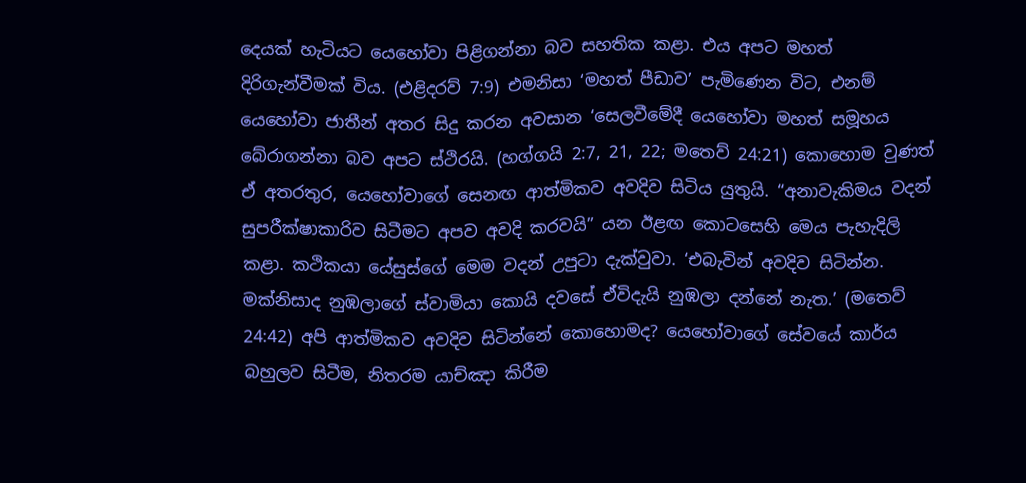දෙයක් හැටියට යෙහෝවා පිළිගන්නා බව සහතික කළා. එය අපට මහත් දිරිගැන්වීමක් විය. (එළිදරව් 7:9) එමනිසා ‘මහත් පීඩාව’ පැමිණෙන විට, එනම් යෙහෝවා ජාතීන් අතර සිදු කරන අවසාන ‘සෙලවීමේදී යෙහෝවා මහත් සමූහය බේරාගන්නා බව අපට ස්ථිරයි. (හග්ගයි 2:7, 21, 22; මතෙව් 24:21) කොහොම වුණත් ඒ අතරතුර, යෙහෝවාගේ සෙනඟ ආත්මිකව අවදිව සිටිය යුතුයි. “අනාවැකිමය වදන් සුපරීක්ෂාකාරිව සිටීමට අපව අවදි කරවයි” යන ඊළඟ කොටසෙහි මෙය පැහැදිලි කළා. කථිකයා යේසුස්ගේ මෙම වදන් උපුටා දැක්වුවා. ‘එබැවින් අවදිව සිටින්න. මක්නිසාද නුඹලාගේ ස්වාමියා කොයි දවසේ ඒවිදැයි නුඹලා දන්නේ නැත.’ (මතෙව් 24:42) අපි ආත්මිකව අවදිව සිටින්නේ කොහොමද? යෙහෝවාගේ සේවයේ කාර්ය බහුලව සිටීම, නිතරම යාච්ඤා කිරීම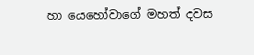හා යෙහෝවාගේ මහත් දවස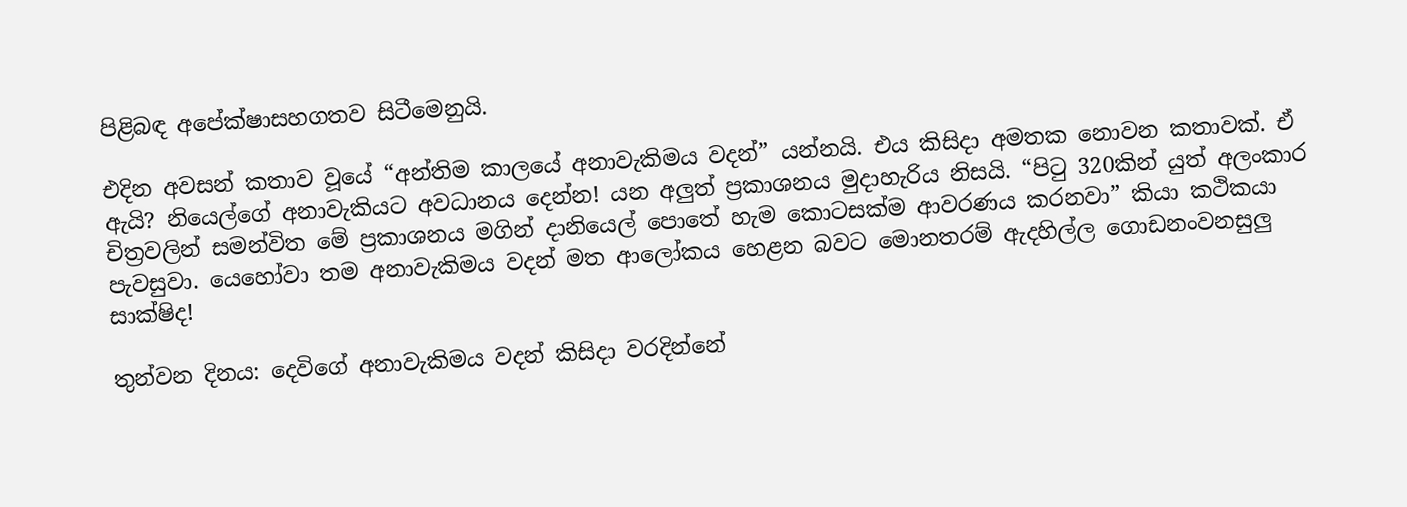පිළිබඳ අපේක්ෂාසහගතව සිටීමෙනුයි.

එදින අවසන් කතාව වූයේ “අන්තිම කාලයේ අනාවැකිමය වදන්” යන්නයි. එය කිසිදා අමතක නොවන කතාවක්. ඒ ඇයි? නියෙල්ගේ අනාවැකියට අවධානය දෙන්න! යන අලුත් ප්‍රකාශනය මුදාහැරිය නිසයි. “පිටු 320කින් යුත් අලංකාර චිත්‍රවලින් සමන්විත මේ ප්‍රකාශනය මගින් දානියෙල් පොතේ හැම කොටසක්ම ආවරණය කරනවා” කියා කථිකයා පැවසුවා. යෙහෝවා තම අනාවැකිමය වදන් මත ආලෝකය හෙළන බවට මොනතරම් ඇදහිල්ල ගොඩනංවනසුලු සාක්ෂිද!

තුන්වන දිනය: දෙවිගේ අනාවැකිමය වදන් කිසිදා වරදින්නේ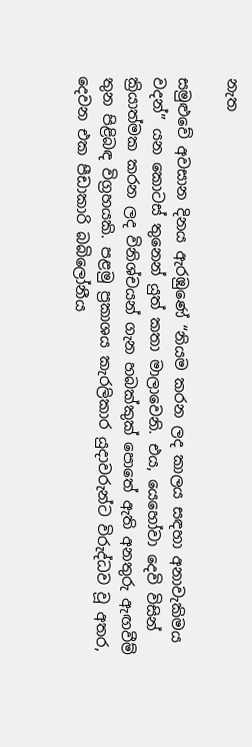නැත

සමුළුවේ අවසාන දිනය ඇරඹුණේ “නියම කරන ලද කාලය සඳහා අනාවැකිමය වදන්” යන කොටස් තුනෙන් යුත් කතා මාලාවෙනි. එය, යෙහෝවා දෙවි විසින් ක්‍රියාත්මක කරන ලද විනිශ්චයන් ගැන හබක්කුක් පොතේ ඇති අනතුරු ඇඟවීම් තුන පිළිබඳ විග්‍රහයකි. පළමු ප්‍රකාශය කැරලිකාර යුදාවරුන්ට විරුද්ධව වූ අතර, දෙවන එක පීඩාකාරි බබිලෝනීය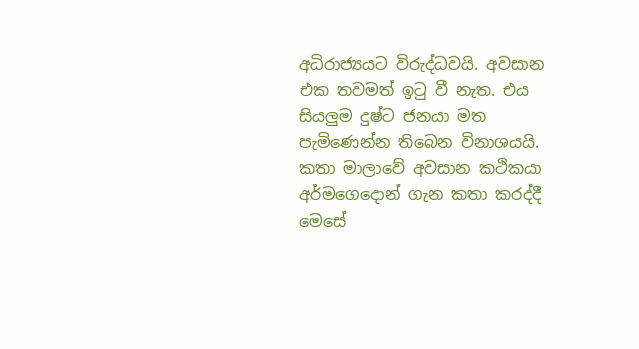අධිරාජ්‍යයට විරුද්ධවයි. අවසාන එක තවමත් ඉටු වී නැත. එය සියලුම දුෂ්ට ජනයා මත පැමිණෙන්න තිබෙන විනාශයයි. කතා මාලාවේ අවසාන කථිකයා අර්මගෙදොන් ගැන කතා කරද්දී මෙසේ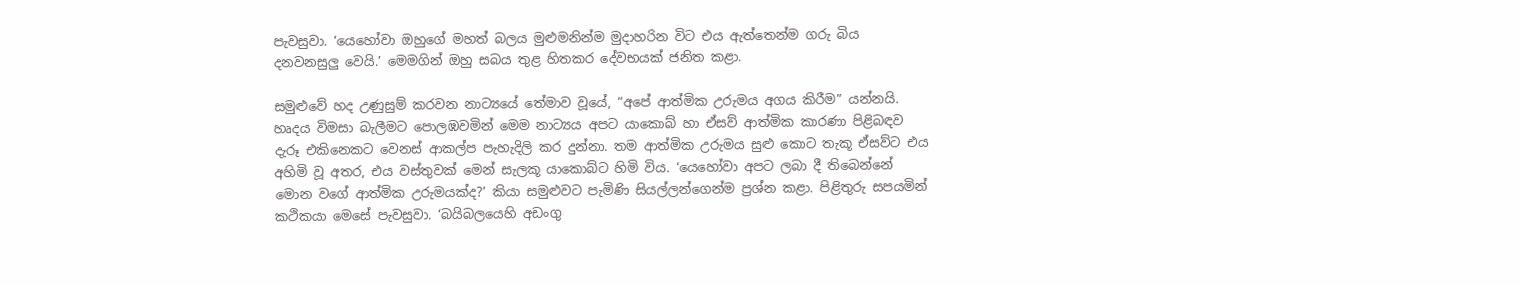පැවසුවා. ‘යෙහෝවා ඔහුගේ මහත් බලය මුළුමනින්ම මුදාහරින විට එය ඇත්තෙන්ම ගරු බිය දනවනසුලු වෙයි.’ මෙමගින් ඔහු සබය තුළ හිතකර දේවභයක් ජනිත කළා.

සමුළුවේ හද උණුසුම් කරවන නාට්‍යයේ තේමාව වූයේ, “අපේ ආත්මික උරුමය අගය කිරීම” යන්නයි. හෘදය විමසා බැලීමට පොලඹවමින් මෙම නාට්‍යය අපට යාකොබ් හා ඒසව් ආත්මික කාරණා පිළිබඳව දැරූ එකිනෙකට වෙනස් ආකල්ප පැහැදිලි කර දුන්නා. තම ආත්මික උරුමය සුළු කොට තැකූ ඒසව්ට එය අහිමි වූ අතර, එය වස්තුවක් මෙන් සැලකූ යාකොබ්ට හිමි විය. ‘යෙහෝවා අපට ලබා දී තිබෙන්නේ මොන වගේ ආත්මික උරුමයක්ද?’ කියා සමුළුවට පැමිණි සියල්ලන්ගෙන්ම ප්‍රශ්න කළා. පිළිතුරු සපයමින් කථිකයා මෙසේ පැවසුවා. ‘බයිබලයෙහි අඩංගු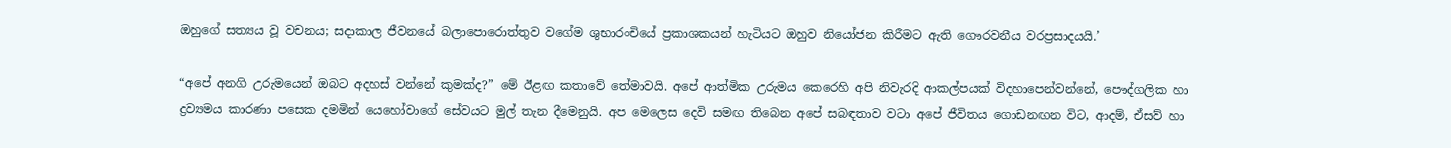ඔහුගේ සත්‍යය වූ වචනය; සදාකාල ජීවනයේ බලාපොරොත්තුව වගේම ශුභාරංචියේ ප්‍රකාශකයන් හැටියට ඔහුව නියෝජන කිරීමට ඇති ගෞරවනීය වරප්‍රසාදයයි.’

“අපේ අනගි උරුමයෙන් ඔබට අදහස් වන්නේ කුමක්ද?” මේ ඊළඟ කතාවේ තේමාවයි. අපේ ආත්මික උරුමය කෙරෙහි අපි නිවැරදි ආකල්පයක් විදහාපෙන්වන්නේ, පෞද්ගලික හා ද්‍රව්‍යමය කාරණා පසෙක දමමින් යෙහෝවාගේ සේවයට මුල් තැන දීමෙනුයි. අප මෙලෙස දෙවි සමඟ තිබෙන අපේ සබඳතාව වටා අපේ ජීවිතය ගොඩනඟන විට, ආදම්, ඒසව් හා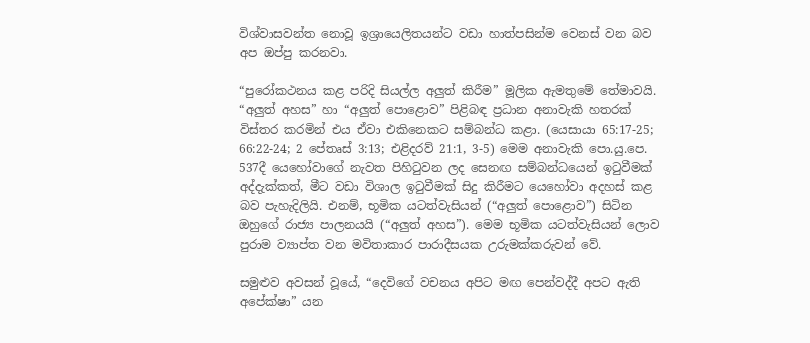විශ්වාසවන්ත නොවූ ඉශ්‍රායෙලිතයන්ට වඩා හාත්පසින්ම වෙනස් වන බව අප ඔප්පු කරනවා.

“පුරෝකථනය කළ පරිදි සියල්ල අලුත් කිරීම” මූලික ඇමතුමේ තේමාවයි. “අලුත් අහස” හා “අලුත් පොළොව” පිළිබඳ ප්‍රධාන අනාවැකි හතරක් විස්තර කරමින් එය ඒවා එකිනෙකට සම්බන්ධ කළා. (යෙසායා 65:17-25; 66:22-24; 2 පේතෘස් 3:13; එළිදරව් 21:1, 3-5) මෙම අනාවැකි පො.යු.පෙ. 537දී යෙහෝවාගේ නැවත පිහිටුවන ලද සෙනඟ සම්බන්ධයෙන් ඉටුවීමක් අද්දැක්කත්, මීට වඩා විශාල ඉටුවීමක් සිදු කිරීමට යෙහෝවා අදහස් කළ බව පැහැදිලියි. එනම්, භූමික යටත්වැසියන් (“අලුත් පොළොව”) සිටින ඔහුගේ රාජ්‍ය පාලනයයි (“අලුත් අහස”). මෙම භූමික යටත්වැසියන් ලොව පුරාම ව්‍යාප්ත වන මවිතාකාර පාරාදීසයක උරුමක්කරුවන් වේ.

සමුළුව අවසන් වූයේ, “දෙවිගේ වචනය අපිට මඟ පෙන්වද්දී අපට ඇති අපේක්ෂා” යන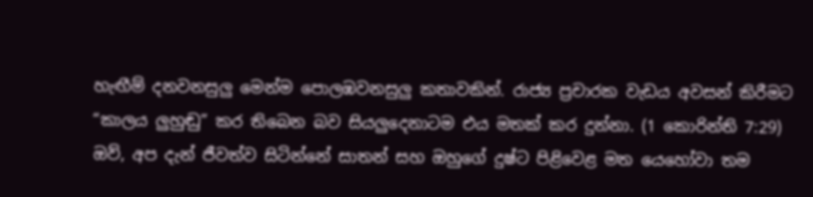හැඟීම් දනවනසුලු මෙන්ම පොලඹවනසුලු කතාවකින්. රාජ්‍ය ප්‍රචාරක වැඩය අවසන් කිරීමට “කාලය ලුහුඬු” කර තිබෙන බව සියලුදෙනාටම එය මතක් කර දුන්නා. (1 කොරින්ති 7:29) ඔව්, අප දැන් ජීවත්ව සිටින්නේ සාතන් සහ ඔහුගේ දුෂ්ට පිළිවෙළ මත යෙහෝවා තම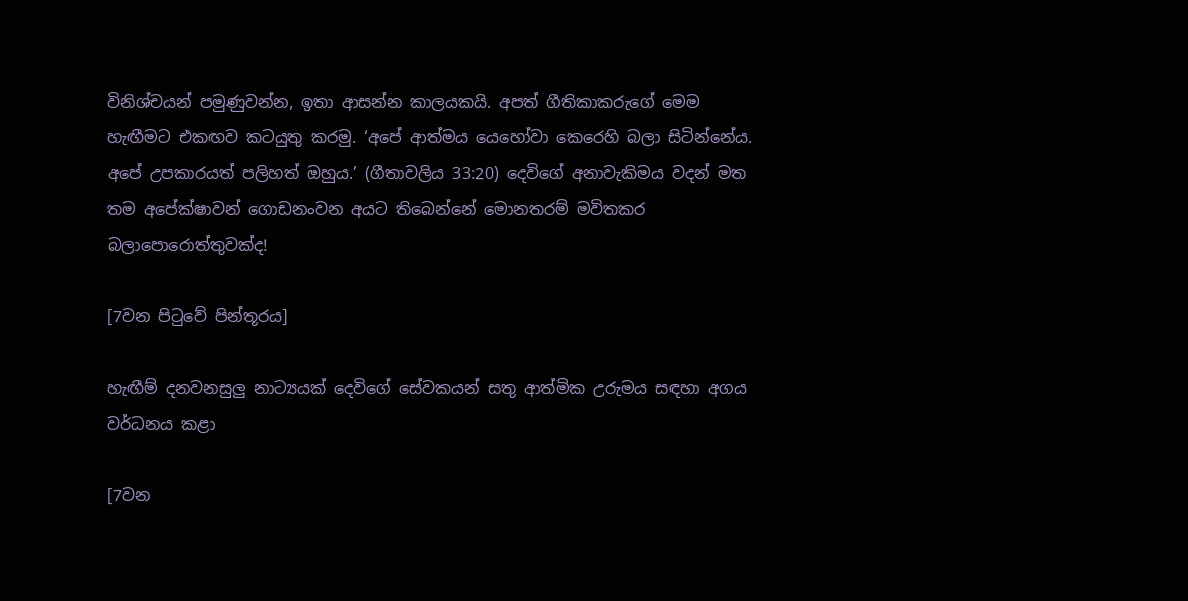විනිශ්චයන් පමුණුවන්න, ඉතා ආසන්න කාලයකයි. අපත් ගීතිකාකරුගේ මෙම හැඟීමට එකඟව කටයුතු කරමු. ‘අපේ ආත්මය යෙහෝවා කෙරෙහි බලා සිටින්නේය. අපේ උපකාරයත් පලිහත් ඔහුය.’ (ගීතාවලිය 33:20) දෙවිගේ අනාවැකිමය වදන් මත තම අපේක්ෂාවන් ගොඩනංවන අයට තිබෙන්නේ මොනතරම් මවිතකර බලාපොරොත්තුවක්ද!

[7වන පිටුවේ පින්තූරය]

හැඟීම් දනවනසුලු නාට්‍යයක් දෙවිගේ සේවකයන් සතු ආත්මික උරුමය සඳහා අගය වර්ධනය කළා

[7වන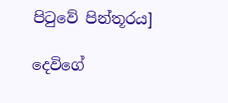පිටුවේ පින්තූරය]

දෙවිගේ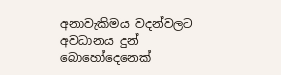අනාවැකිමය වදන්වලට අවධානය දුන් බොහෝදෙනෙක්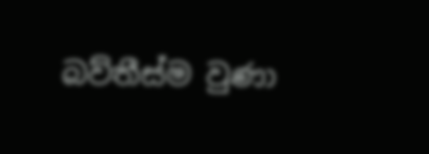බව්තීස්ම වුණා